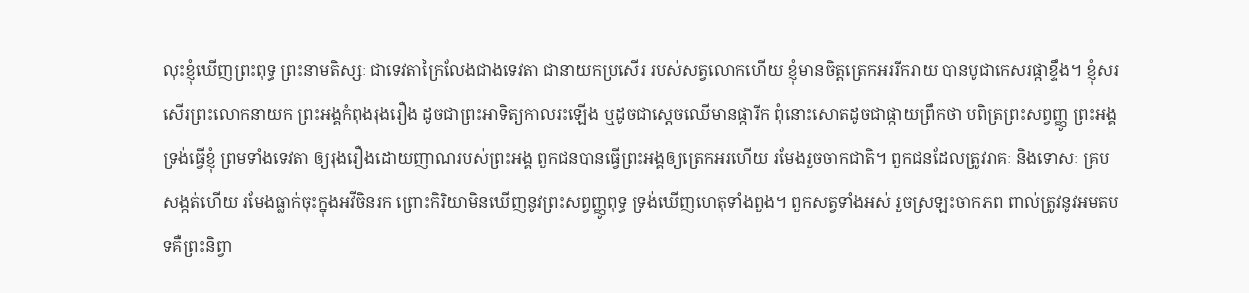លុះខ្ញុំឃើញព្រះពុទ្ធ ព្រះនាមតិស្សៈ ជាទេវតាក្រៃលែងជាងទេវតា ជានាយកប្រសើរ របស់សត្វលោកហើយ ខ្ញុំមានចិត្តត្រេកអររីករាយ បានបូជាកេសរផ្កាខ្ទឹង។ ខ្ញុំសរសើរព្រះលោកនាយក ព្រះអង្គកំពុងរុងរឿង ដូចជាព្រះអាទិត្យកាលរះឡើង ឬដូចជាស្តេចឈើមានផ្ការីក ពុំនោះសោតដូចជាផ្កាយព្រឹកថា បពិត្រព្រះសព្វញ្ញូ ព្រះអង្គទ្រង់ធ្វើខ្ញុំ ព្រមទាំងទេវតា ឲ្យរុងរឿងដោយញាណរបស់ព្រះអង្គ ពួកជនបានធ្វើព្រះអង្គឲ្យត្រេកអរហើយ រមែងរួចចាកជាតិ។ ពួកជនដែលត្រូវរាគៈ និងទោសៈ គ្របសង្កត់ហើយ រមែងធ្លាក់ចុះក្នុងអវីចិនរក ព្រោះកិរិយាមិនឃើញនូវព្រះសព្វញ្ញូពុទ្ធ ទ្រង់ឃើញហេតុទាំងពួង។ ពួកសត្វទាំងអស់ រួចស្រឡះចាកភព ពាល់ត្រូវនូវអមតបទគឺព្រះនិព្វា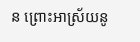ន ព្រោះអាស្រ័យនូ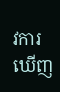វការឃើញ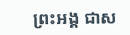ព្រះអង្គ ជាស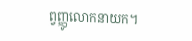ព្វញ្ញូលោកនាយក។